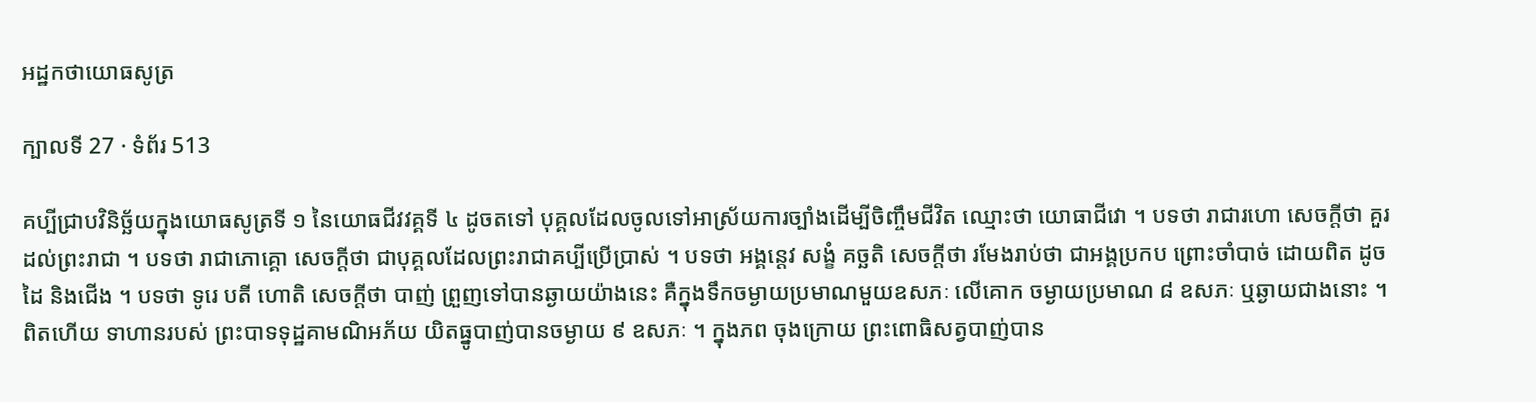អដ្ឋកថាយោធសូត្រ

ក្បាលទី 27 · ទំព័រ 513

គប្បីជ្រាបវិនិច្ឆ័យក្នុងយោធសូត្រទី ១ នៃយោធជីវវគ្គទី ៤ ដូចតទៅ បុគ្គលដែលចូលទៅអាស្រ័យការច្បាំងដើម្បីចិញ្ចឹមជីវិត ឈ្មោះថា យោធាជីវោ ។ បទថា រាជារហោ សេចក្តីថា គួរដល់ព្រះរាជា ។ បទថា រាជាភោគ្គោ សេចក្តីថា ជាបុគ្គលដែលព្រះរាជាគប្បីប្រើប្រាស់ ។ បទថា អង្គន្តេវ សង្ខំ គច្ឆតិ សេចក្តីថា រមែងរាប់ថា ជាអង្គប្រកប ព្រោះចាំបាច់ ដោយពិត ដូចដៃ និងជើង ។ បទថា ទូរេ បតី ហោតិ សេចក្តីថា បាញ់ ព្រួញទៅបានឆ្ងាយយ៉ាងនេះ គឺក្នុងទឹកចម្ងាយប្រមាណមួយឧសភៈ លើគោក ចម្ងាយប្រមាណ ៨ ឧសភៈ ឬឆ្ងាយជាងនោះ ។ ពិតហើយ ទាហានរបស់ ព្រះបាទទុដ្ឋគាមណិអភ័យ យិតធ្នូបាញ់បានចម្ងាយ ៩ ឧសភៈ ។ ក្នុងភព ចុងក្រោយ ព្រះពោធិសត្វបាញ់បាន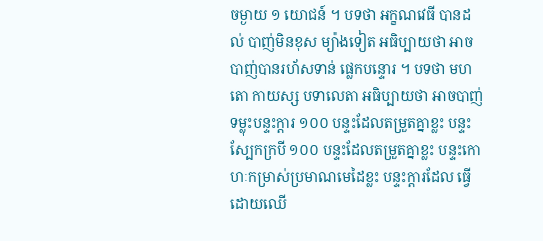ចម្ងាយ ១ យោជន៍ ។ បទថា អក្ខណវេធី បានដល់ បាញ់មិនខុស ម្យ៉ាងទៀត អធិប្បាយថា អាចបាញ់បានរហ័សទាន់ ផ្លេកបន្ទោរ ។ បទថា មហតោ កាយស្ស បទាលេតា អធិប្បាយថា អាចបាញ់ទម្លុះបន្ទះក្តារ ១០០ បន្ទះដែលតម្រួតគ្នាខ្លះ បន្ទះស្បែកក្របី ១០០ បន្ទះដែលតម្រួតគ្នាខ្លះ បន្ទះកោហៈកម្រាស់ប្រមាណមេដៃខ្លះ បន្ទះក្តារដែល ធ្វើដោយឈើ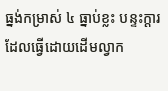ធ្នង់កម្រាស់ ៤ ធ្នាប់ខ្លះ បន្ទះក្តារដែលធ្វើដោយដើមល្វាក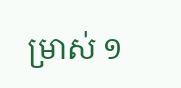ម្រាស់ ១